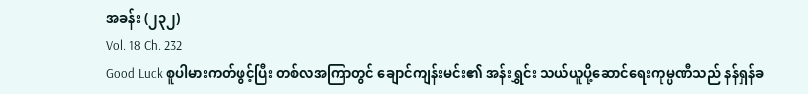အခန်း (၂၃၂)
Vol. 18 Ch. 232
Good Luck စူပါမားကတ်ဖွင့်ပြီး တစ်လအကြာတွင် ချောင်ကျန်းမင်း၏ အန်းရွှင်း သယ်ယူပို့ဆောင်ရေးကုမ္ပဏီသည် နန်ရှန်ခ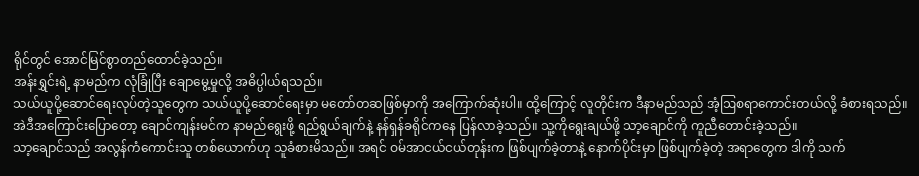ရိုင်တွင် အောင်မြင်စွာတည်ထောင်ခဲ့သည်။
အန်းရွှင်းရဲ့ နာမည်က လုံခြုံပြီး ချောမွေ့မှုလို့ အဓိပ္ပါယ်ရသည်။
သယ်ယူပို့ဆောင်ရေးလုပ်တဲ့သူတွေက သယ်ယူပို့ဆောင်ရေးမှာ မတော်တဆဖြစ်မှာကို အကြောက်ဆုံးပါ။ ထို့ကြောင့် လူတိုင်းက ဒီနာမည်သည် အံ့ဩစရာကောင်းတယ်လို့ ခံစားရသည်။
အဲဒီအကြောင်းပြောတော့ ချောင်ကျန်းမင်က နာမည်ရွေးဖို့ ရည်ရွယ်ချက်နဲ့ နန်ရှန်ခရိုင်ကနေ ပြန်လာခဲ့သည်။ သူ့ကိုရွေးချယ်ဖို့ သာ့ချောင်ကို ကူညီတောင်းခဲ့သည်။
သာ့ချောင်သည် အလွန်ကံကောင်းသူ တစ်ယောက်ဟု သူခံစားမိသည်။ အရင် ဝမ်အာငယ်ငယ်တုန်းက ဖြစ်ပျက်ခဲ့တာနဲ့ နောက်ပိုင်းမှာ ဖြစ်ပျက်ခဲ့တဲ့ အရာတွေက ဒါကို သက်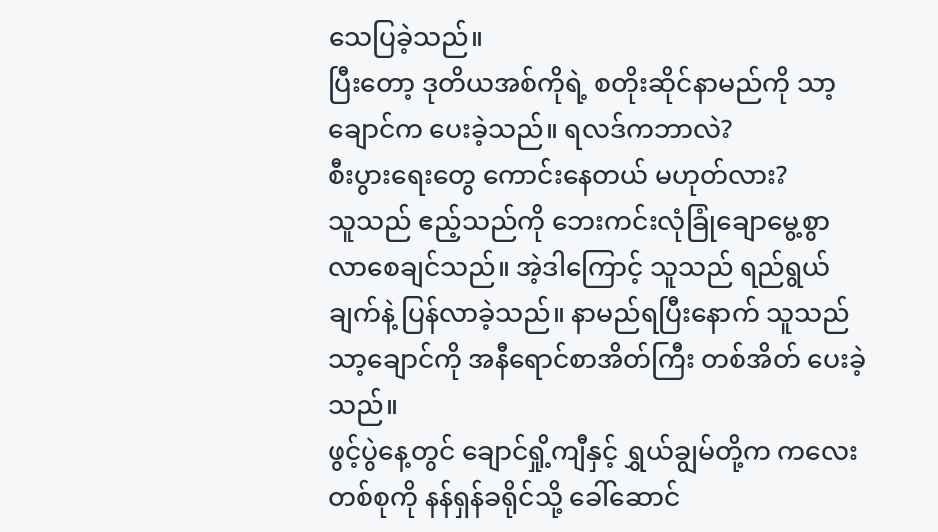သေပြခဲ့သည်။
ပြီးတော့ ဒုတိယအစ်ကိုရဲ့ စတိုးဆိုင်နာမည်ကို သာ့ချောင်က ပေးခဲ့သည်။ ရလဒ်ကဘာလဲ?
စီးပွားရေးတွေ ကောင်းနေတယ် မဟုတ်လား?
သူသည် ဧည့်သည်ကို ဘေးကင်းလုံခြုံချောမွေ့စွာ လာစေချင်သည်။ အဲ့ဒါကြောင့် သူသည် ရည်ရွယ်ချက်နဲ့ ပြန်လာခဲ့သည်။ နာမည်ရပြီးနောက် သူသည် သာ့ချောင်ကို အနီရောင်စာအိတ်ကြီး တစ်အိတ် ပေးခဲ့သည်။
ဖွင့်ပွဲနေ့တွင် ချောင်ရှို့ကျီနှင့် ရွှယ်ချွမ်တို့က ကလေးတစ်စုကို နန်ရှန်ခရိုင်သို့ ခေါ်ဆောင်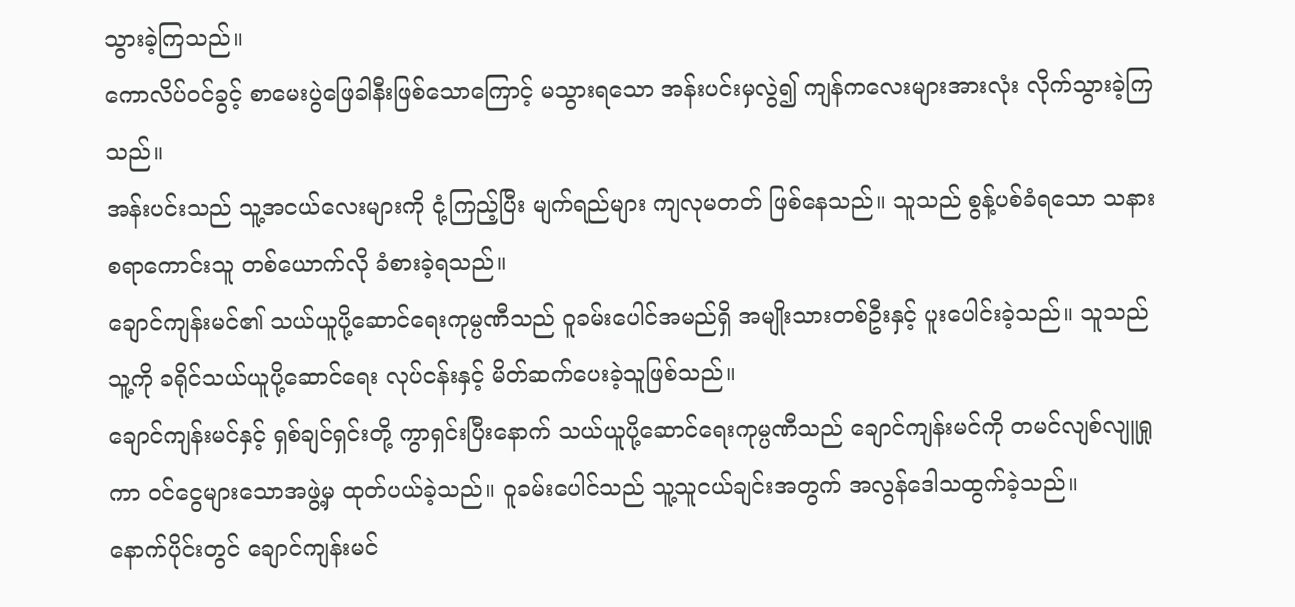သွားခဲ့ကြသည်။
ကောလိပ်ဝင်ခွင့် စာမေးပွဲဖြေခါနီးဖြစ်သောကြောင့် မသွားရသော အန်းပင်းမှလွဲ၍ ကျန်ကလေးများအားလုံး လိုက်သွားခဲ့ကြသည်။
အန်းပင်းသည် သူ့အငယ်လေးများကို ငုံ့ကြည့်ပြီး မျက်ရည်များ ကျလုမတတ် ဖြစ်နေသည်။ သူသည် စွန့်ပစ်ခံရသော သနားစရာကောင်းသူ တစ်ယောက်လို ခံစားခဲ့ရသည်။
ချောင်ကျန်းမင်၏ သယ်ယူပို့ဆောင်ရေးကုမ္ပဏီသည် ဝူခမ်းပေါင်အမည်ရှိ အမျိုးသားတစ်ဦးနှင့် ပူးပေါင်းခဲ့သည်။ သူသည် သူ့ကို ခရိုင်သယ်ယူပို့ဆောင်ရေး လုပ်ငန်းနှင့် မိတ်ဆက်ပေးခဲ့သူဖြစ်သည်။
ချောင်ကျန်းမင်နှင့် ရှစ်ချင်ရှင်းတို့ ကွာရှင်းပြီးနောက် သယ်ယူပို့ဆောင်ရေးကုမ္ပဏီသည် ချောင်ကျန်းမင်ကို တမင်လျစ်လျူရှုကာ ဝင်ငွေများသောအဖွဲ့မှ ထုတ်ပယ်ခဲ့သည်။ ဝူခမ်းပေါင်သည် သူ့သူငယ်ချင်းအတွက် အလွန်ဒေါသထွက်ခဲ့သည်။
နောက်ပိုင်းတွင် ချောင်ကျန်းမင်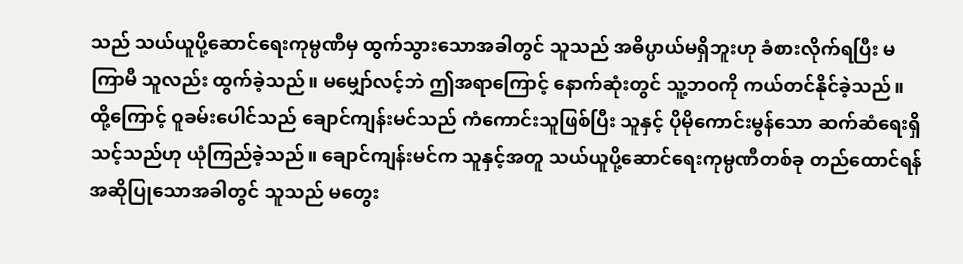သည် သယ်ယူပို့ဆောင်ရေးကုမ္ပဏီမှ ထွက်သွားသောအခါတွင် သူသည် အဓိပ္ပာယ်မရှိဘူးဟု ခံစားလိုက်ရပြီး မကြာမီ သူလည်း ထွက်ခဲ့သည်။ မမျှော်လင့်ဘဲ ဤအရာကြောင့် နောက်ဆုံးတွင် သူ့ဘဝကို ကယ်တင်နိုင်ခဲ့သည်။
ထို့ကြောင့် ဝူခမ်းပေါင်သည် ချောင်ကျန်းမင်သည် ကံကောင်းသူဖြစ်ပြီး သူနှင့် ပိုမိုကောင်းမွန်သော ဆက်ဆံရေးရှိသင့်သည်ဟု ယုံကြည်ခဲ့သည်။ ချောင်ကျန်းမင်က သူနှင့်အတူ သယ်ယူပို့ဆောင်ရေးကုမ္ပဏီတစ်ခု တည်ထောင်ရန် အဆိုပြုသောအခါတွင် သူသည် မတွေး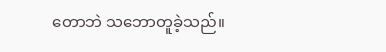တောဘဲ သဘောတူခဲ့သည်။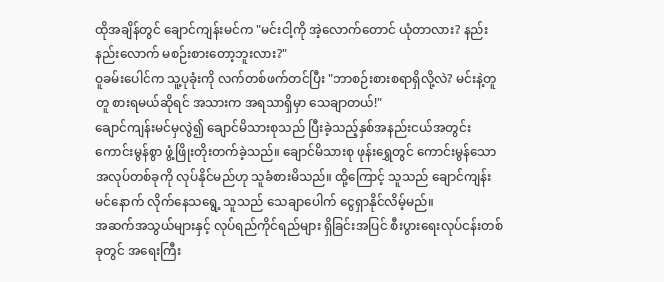ထိုအချိန်တွင် ချောင်ကျန်းမင်က "မင်းငါ့ကို အဲ့လောက်တောင် ယုံတာလား? နည်းနည်းလောက် မစဉ်းစားတော့ဘူးလား?"
ဝူခမ်းပေါင်က သူ့ပုခုံးကို လက်တစ်ဖက်တင်ပြီး "ဘာစဉ်းစားစရာရှိလို့လဲ? မင်းနဲ့တူတူ စားရမယ်ဆိုရင် အသားက အရသာရှိမှာ သေချာတယ်!"
ချောင်ကျန်းမင်မှလွဲ၍ ချောင်မိသားစုသည် ပြီးခဲ့သည့်နှစ်အနည်းငယ်အတွင်း ကောင်းမွန်စွာ ဖွံ့ဖြိုးတိုးတက်ခဲ့သည်။ ချောင်မိသားစု ဖုန်းရွှေတွင် ကောင်းမွန်သောအလုပ်တစ်ခုကို လုပ်နိုင်မည်ဟု သူခံစားမိသည်။ ထို့ကြောင့် သူသည် ချောင်ကျန်းမင်နောက် လိုက်နေသရွေ့ သူသည် သေချာပေါက် ငွေရှာနိုင်လိမ့်မည်။
အဆက်အသွယ်များနှင့် လုပ်ရည်ကိုင်ရည်များ ရှိခြင်းအပြင် စီးပွားရေးလုပ်ငန်းတစ်ခုတွင် အရေးကြီး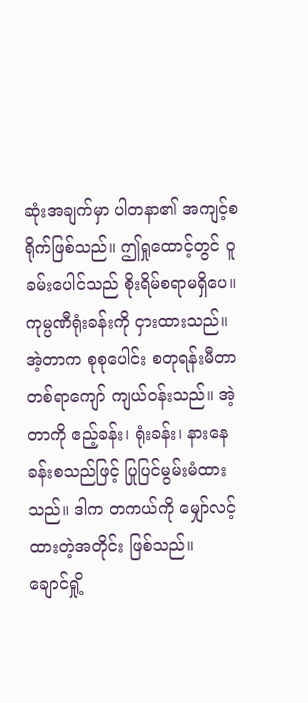ဆုံးအချက်မှာ ပါတနာ၏ အကျင့်စရိုက်ဖြစ်သည်။ ဤရှုထောင့်တွင် ဝူခမ်းပေါင်သည် စိုးရိမ်စရာမရှိပေ။
ကုမ္ပဏီရုံးခန်းကို ငှားထားသည်။ အဲ့တာက စုစုပေါင်း စတုရန်းမီတာတစ်ရာကျော် ကျယ်ဝန်းသည်။ အဲ့တာကို ဧည့်ခန်း၊ ရုံးခန်း၊ နားနေခန်းစသည်ဖြင့် ပြုပြင်မွမ်းမံထားသည်။ ဒါက တကယ်ကို မျှော်လင့်ထားတဲ့အတိုင်း ဖြစ်သည်။
ချောင်ရှို့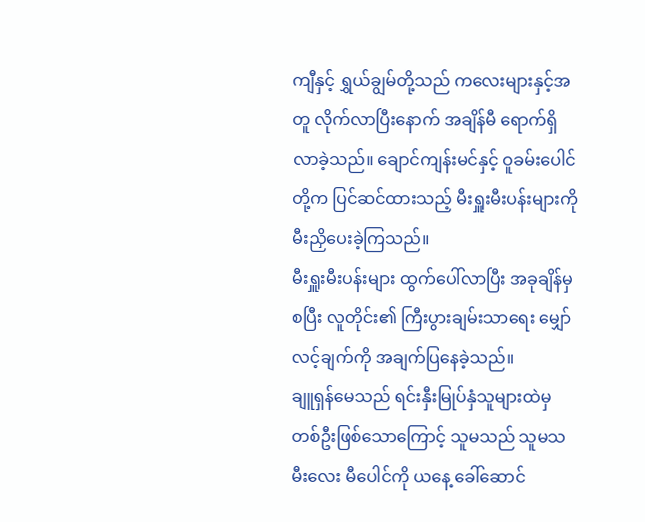ကျီနှင့် ရွှယ်ချွမ်တို့သည် ကလေးများနှင့်အတူ လိုက်လာပြီးနောက် အချိန်မီ ရောက်ရှိလာခဲ့သည်။ ချောင်ကျန်းမင်နှင့် ဝူခမ်းပေါင်တို့က ပြင်ဆင်ထားသည့် မီးရှူးမီးပန်းများကို မီးညှိပေးခဲ့ကြသည်။
မီးရှူးမီးပန်းများ ထွက်ပေါ်လာပြီး အခုချိန်မှစပြီး လူတိုင်း၏ ကြီးပွားချမ်းသာရေး မျှော်လင့်ချက်ကို အချက်ပြနေခဲ့သည်။
ချူရှန်မေသည် ရင်းနှီးမြုပ်နှံသူများထဲမှ တစ်ဦးဖြစ်သောကြောင့် သူမသည် သူမသမီးလေး မီပေါင်ကို ယနေ့ ခေါ်ဆောင်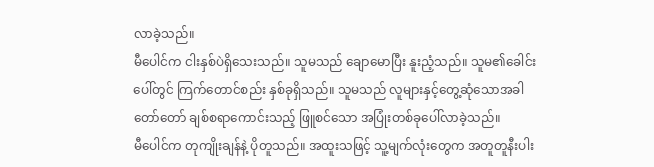လာခဲ့သည်။
မီပေါင်က ငါးနှစ်ပဲရှိသေးသည်။ သူမသည် ချောမောပြီး နူးညံ့သည်။ သူမ၏ခေါင်းပေါ်တွင် ကြက်တောင်စည်း နှစ်ခုရှိသည်။ သူမသည် လူများနှင့်တွေ့ဆုံသောအခါ တော်တော် ချစ်စရာကောင်းသည့် ဖြူစင်သော အပြုံးတစ်ခုပေါ်လာခဲ့သည်။
မီပေါင်က တုကျိုးချန်နဲ့ ပိုတူသည်။ အထူးသဖြင့် သူ့မျက်လုံးတွေက အတူတူနီးပါး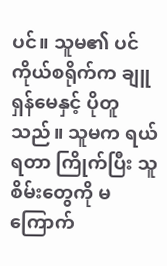ပင်။ သူမ၏ ပင်ကိုယ်စရိုက်က ချူရှန်မေနှင့် ပိုတူသည်။ သူမက ရယ်ရတာ ကြိုက်ပြီး သူစိမ်းတွေကို မကြောက်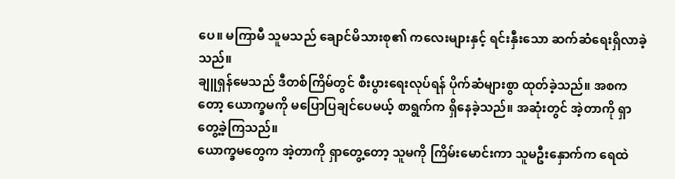ပေ။ မကြာမီ သူမသည် ချောင်မိသားစု၏ ကလေးများနှင့် ရင်းနှီးသော ဆက်ဆံရေးရှိလာခဲ့သည်။
ချူရှန်မေသည် ဒီတစ်ကြိမ်တွင် စီးပွားရေးလုပ်ရန် ပိုက်ဆံများစွာ ထုတ်ခဲ့သည်။ အစကတော့ ယောက္ခမကို မပြောပြချင်ပေမယ့် စာရွက်က ရှိနေခဲ့သည်။ အဆုံးတွင် အဲ့တာကို ရှာတွေ့ခဲ့ကြသည်။
ယောက္ခမတွေက အဲ့တာကို ရှာတွေ့တော့ သူမကို ကြိမ်းမောင်းကာ သူမဦးနှောက်က ရေထဲ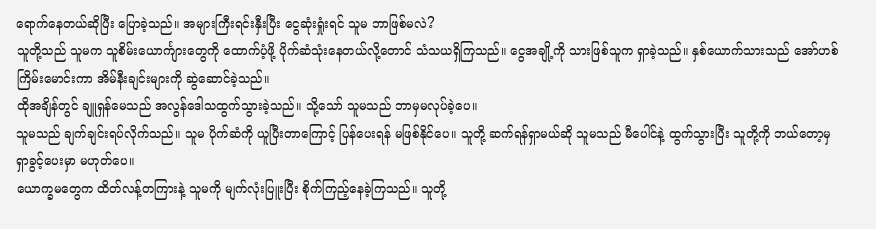ရောက်နေတယ်ဆိုပြီး ပြောခဲ့သည်။ အများကြီးရင်းနှီးပြီး ငွေဆုံးရှုံးရင် သူမ ဘာဖြစ်မလဲ?
သူတို့သည် သူမက သူစိမ်းယောင်္ကျားတွေကို ထောက်ပံ့ဖို့ ပိုက်ဆံသုံးနေတယ်လို့တောင် သံသယရှိကြသည်။ ငွေအချို့ကို သားဖြစ်သူက ရှာခဲ့သည်။ နှစ်ယောက်သားသည် အော်ဟစ်ကြိမ်းမောင်းကာ အိမ်နီးချင်းများကို ဆွဲဆောင်ခဲ့သည်။
ထိုအချိန်တွင် ချူရှန်မေသည် အလွန်ဒေါသထွက်သွားခဲ့သည်။ သို့သော် သူမသည် ဘာမှမလုပ်ခဲ့ပေ။
သူမသည် ချက်ချင်းရပ်လိုက်သည်။ သူမ ပိုက်ဆံကို ယူပြီးတာကြောင့် ပြန်ပေးရန် မဖြစ်နိုင်ပေ။ သူတို့ ဆက်ရန်ရှာမယ်ဆို သူမသည် မီပေါင်နဲ့ ထွက်သွားပြီး သူတို့ကို ဘယ်တော့မှ ရှာခွင့်ပေးမှာ မဟုတ်ပေ။
ယောက္ခမတွေက ထိတ်လန့်တကြားနဲ့ သူမကို မျက်လုံးပြူးပြီး စိုက်ကြည့်နေခဲ့ကြသည်။ သူတို့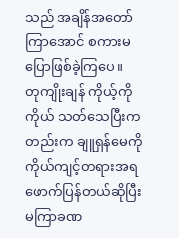သည် အချိန်အတော်ကြာအောင် စကားမပြောဖြစ်ခဲ့ကြပေ။
တုကျိုးချန် ကိုယ့်ကိုကိုယ် သတ်သေပြီးကတည်းက ချူရှန်မေကို ကိုယ်ကျင့်တရားအရ ဖောက်ပြန်တယ်ဆိုပြီး မကြာခဏ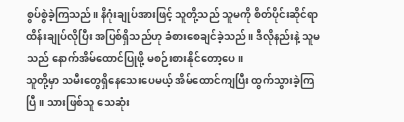စွပ်စွဲခဲ့ကြသည်။ နိဂုံးချုပ်အားဖြင့် သူတို့သည် သူမကို စိတ်ပိုင်းဆိုင်ရာ ထိန်းချုပ်လိုပြီး အပြစ်ရှိသည်ဟု ခံစားစေချင်ခဲ့သည်။ ဒီလိုနည်းနဲ့ သူမသည် နောက်အိမ်ထောင်ပြုဖို့ မစဉ်းစားနိုင်တော့ပေ။
သူတို့မှာ သမီးတွေရှိနေသေးပေမယ့် အိမ်ထောင်ကျပြီး ထွက်သွားခဲ့ကြပြီ။ သားဖြစ်သူ သေဆုံး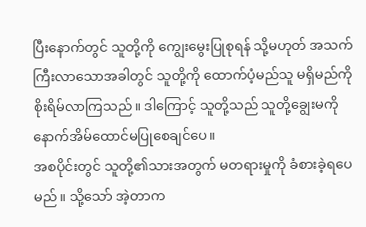ပြီးနောက်တွင် သူတို့ကို ကျွေးမွေးပြုစုရန် သို့မဟုတ် အသက်ကြီးလာသောအခါတွင် သူတို့ကို ထောက်ပံ့မည်သူ မရှိမည်ကို စိုးရိမ်လာကြသည်။ ဒါကြောင့် သူတို့သည် သူတို့ချွေးမကို နောက်အိမ်ထောင်မပြုစေချင်ပေ။
အစပိုင်းတွင် သူတို့၏သားအတွက် မတရားမှုကို ခံစားခဲ့ရပေမည်။ သို့သော် အဲ့တာက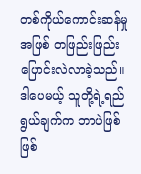တစ်ကိုယ်ကောင်းဆန်မှုအဖြစ် တဖြည်းဖြည်း ပြောင်းလဲလာခဲ့သည်။
ဒါပေမယ့် သူတို့ရဲ့ရည်ရွယ်ချက်က ဘာပဲဖြစ်ဖြစ်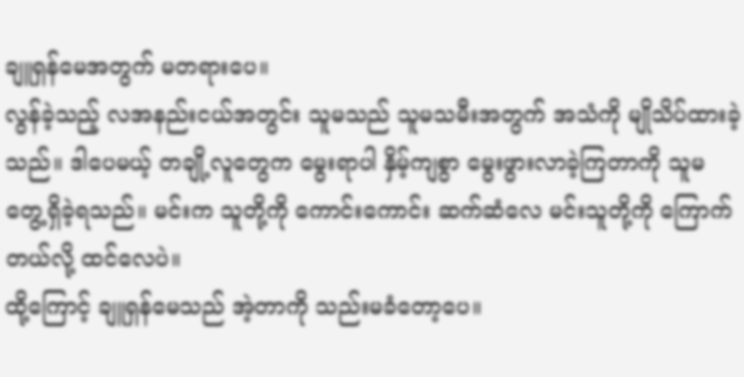ချူရှန်မေအတွက် မတရားပေ။
လွန်ခဲ့သည့် လအနည်းငယ်အတွင်း သူမသည် သူမသမီးအတွက် အသံကို မျိုသိပ်ထားခဲ့သည်။ ဒါပေမယ့် တချို့လူတွေက မွေးရာပါ နှိမ့်ကျစွာ မွေးဖွားလာခဲ့ကြတာကို သူမ တွေ့ရှိခဲ့ရသည်။ မင်းက သူတို့ကို ကောင်းကောင်း ဆက်ဆံလေ မင်းသူတို့ကို ကြောက်တယ်လို့ ထင်လေပဲ။
ထို့ကြောင့် ချူရှန်မေသည် အဲ့တာကို သည်းမခံတော့ပေ။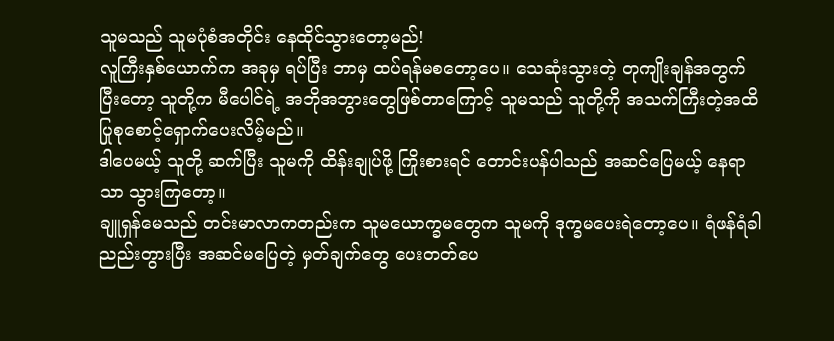သူမသည် သူမပုံစံအတိုင်း နေထိုင်သွားတော့မည်!
လူကြီးနှစ်ယောက်က အခုမှ ရပ်ပြီး ဘာမှ ထပ်ရန်မစတော့ပေ။ သေဆုံးသွားတဲ့ တုကျိုးချန်အတွက် ပြီးတော့ သူတို့က မီပေါင်ရဲ့ အဘိုအဘွားတွေဖြစ်တာကြောင့် သူမသည် သူတို့ကို အသက်ကြီးတဲ့အထိ ပြုစုစောင့်ရှောက်ပေးလိမ့်မည်။
ဒါပေမယ့် သူတို့ ဆက်ပြီး သူမကို ထိန်းချုပ်ဖို့ ကြိုးစားရင် တောင်းပန်ပါသည် အဆင်ပြေမယ့် နေရာသာ သွားကြတော့။
ချူရှန်မေသည် တင်းမာလာကတည်းက သူမယောက္ခမတွေက သူမကို ဒုက္ခမပေးရဲတော့ပေ။ ရံဖန်ရံခါ ညည်းတွားပြီး အဆင်မပြေတဲ့ မှတ်ချက်တွေ ပေးတတ်ပေ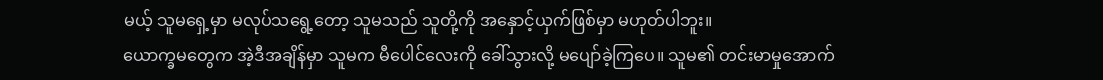မယ့် သူမရှေ့မှာ မလုပ်သရွေ့တော့ သူမသည် သူတို့ကို အနှောင့်ယှက်ဖြစ်မှာ မဟုတ်ပါဘူး။
ယောက္ခမတွေက အဲ့ဒီအချိန်မှာ သူမက မီပေါင်လေးကို ခေါ်သွားလို့ မပျော်ခဲ့ကြပေ။ သူမ၏ တင်းမာမှုအောက်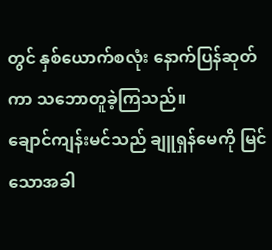တွင် နှစ်ယောက်စလုံး နောက်ပြန်ဆုတ်ကာ သဘောတူခဲ့ကြသည်။
ချောင်ကျန်းမင်သည် ချူရှန်မေကို မြင်သောအခါ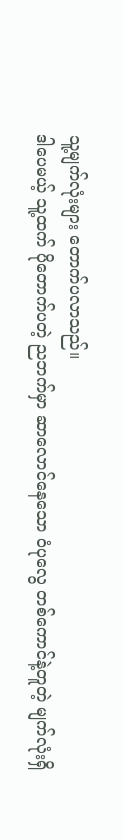သူ့မျက်လုံးများ တောက်ပလာသည်။
ဒါပေမယ့် သူ့ထက် ပိုတောက်ပတဲ့ ညဘက်မှာ ဆာလောင်နေသော ဝံပုလွေ တစ်ကောင်နဲ့တူတဲ့ မျက်လုံးရှိ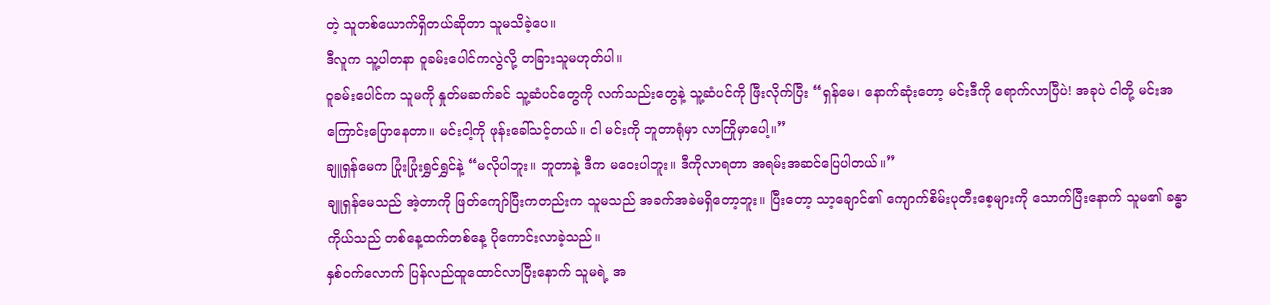တဲ့ သူတစ်ယောက်ရှိတယ်ဆိုတာ သူမသိခဲ့ပေ။
ဒီလူက သူ့ပါတနာ ဝူခမ်းပေါင်ကလွဲလို့ တခြားသူမဟုတ်ပါ။
ဝူခမ်းပေါင်က သူမကို နှုတ်မဆက်ခင် သူ့ဆံပင်တွေကို လက်သည်းတွေနဲ့ သူ့ဆံပင်ကို ဖြီးလိုက်ပြီး “ရှန်မေ၊ နောက်ဆုံးတော့ မင်းဒီကို ရောက်လာပြီပဲ! အခုပဲ ငါတို့ မင်းအကြောင်းပြောနေတာ။ မင်းငါ့ကို ဖုန်းခေါ်သင့်တယ်။ ငါ မင်းကို ဘူတာရုံမှာ လာကြိုမှာပေါ့။”
ချူရှန်မေက ပြုံးပြုံးရွှင်ရွှင်နဲ့ “မလိုပါဘူး။ ဘူတာနဲ့ ဒီက မဝေးပါဘူး။ ဒီကိုလာရတာ အရမ်းအဆင်ပြေပါတယ်။”
ချူရှန်မေသည် အဲ့တာကို ဖြတ်ကျော်ပြီးကတည်းက သူမသည် အခက်အခဲမရှိတော့ဘူး။ ပြီးတော့ သာ့ချောင်၏ ကျောက်စိမ်းပုတီးစေ့များကို သောက်ပြီးနောက် သူမ၏ ခန္ဓာကိုယ်သည် တစ်နေ့ထက်တစ်နေ့ ပိုကောင်းလာခဲ့သည်။
နှစ်ဝက်လောက် ပြန်လည်ထူထောင်လာပြီးနောက် သူမရဲ့ အ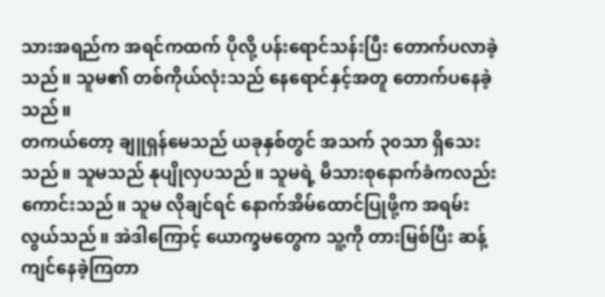သားအရည်က အရင်ကထက် ပိုလို့ ပန်းရောင်သန်းပြီး တောက်ပလာခဲ့သည်။ သူမ၏ တစ်ကိုယ်လုံးသည် နေရောင်နှင့်အတူ တောက်ပနေခဲ့သည်။
တကယ်တော့ ချူရှန်မေသည် ယခုနှစ်တွင် အသက် ၃၀သာ ရှိသေးသည်။ သူမသည် နုပျိုလှပသည်။ သူမရဲ့ မိသားစုနောက်ခံကလည်း ကောင်းသည်။ သူမ လိုချင်ရင် နောက်အိမ်ထောင်ပြုဖို့က အရမ်းလွယ်သည်။ အဲဒါကြောင့် ယောက္ခမတွေက သူ့ကို တားမြစ်ပြီး ဆန့်ကျင်နေခဲ့ကြတာ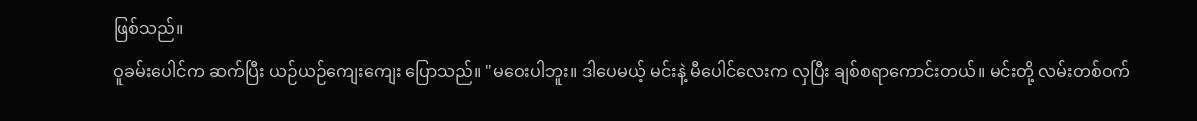ဖြစ်သည်။
ဝူခမ်းပေါင်က ဆက်ပြီး ယဉ်ယဉ်ကျေးကျေး ပြောသည်။ "မဝေးပါဘူး။ ဒါပေမယ့် မင်းနဲ့ မီပေါင်လေးက လှပြီး ချစ်စရာကောင်းတယ်။ မင်းတို့ လမ်းတစ်ဝက်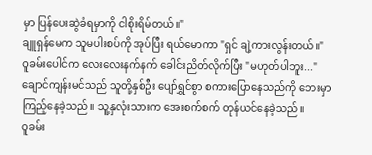မှာ ပြန်ပေးဆွဲခံရမှာကို ငါစိုးရိမ်တယ်။"
ချူရှန်မေက သူမပါးစပ်ကို အုပ်ပြီး ရယ်မောကာ "ရှင် ချဲ့ကားလွန်းတယ်။"
ဝူခမ်းပေါင်က လေးလေးနက်နက် ခေါင်းညိတ်လိုက်ပြီး "မဟုတ်ပါဘူး..."
ချောင်ကျန်းမင်သည် သူတို့နှစ်ဦး ပျော်ရွှင်စွာ စကားပြောနေသည်ကို ဘေးမှာ ကြည့်နေခဲ့သည်။ သူ့နှလုံးသားက အေးစက်စက် တုန်ယင်နေခဲ့သည်။
ဝူခမ်း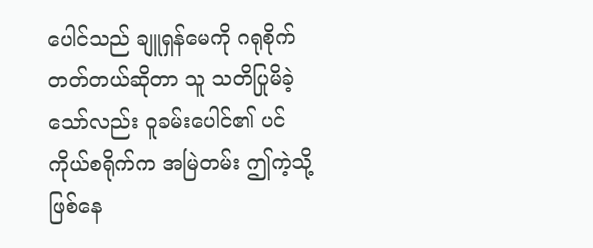ပေါင်သည် ချူရှန်မေကို ဂရုစိုက်တတ်တယ်ဆိုတာ သူ သတိပြုမိခဲ့သော်လည်း ဝူခမ်းပေါင်၏ ပင်ကိုယ်စရိုက်က အမြဲတမ်း ဤကဲ့သို့ဖြစ်နေ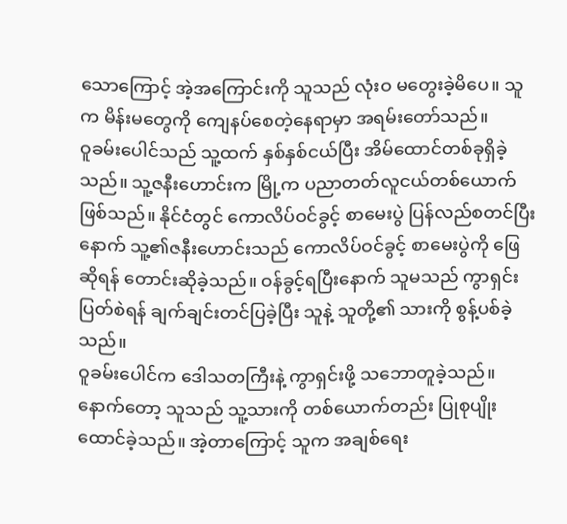သောကြောင့် အဲ့အကြောင်းကို သူသည် လုံးဝ မတွေးခဲ့မိပေ။ သူက မိန်းမတွေကို ကျေနပ်စေတဲ့နေရာမှာ အရမ်းတော်သည်။
ဝူခမ်းပေါင်သည် သူ့ထက် နှစ်နှစ်ငယ်ပြီး အိမ်ထောင်တစ်ခုရှိခဲ့သည်။ သူ့ဇနီးဟောင်းက မြို့က ပညာတတ်လူငယ်တစ်ယောက်ဖြစ်သည်။ နိုင်ငံတွင် ကောလိပ်ဝင်ခွင့် စာမေးပွဲ ပြန်လည်စတင်ပြီးနောက် သူ့၏ဇနီးဟောင်းသည် ကောလိပ်ဝင်ခွင့် စာမေးပွဲကို ဖြေဆိုရန် တောင်းဆိုခဲ့သည်။ ဝန်ခွင့်ရပြီးနောက် သူမသည် ကွာရှင်းပြတ်စဲရန် ချက်ချင်းတင်ပြခဲ့ပြီး သူနဲ့ သူတို့၏ သားကို စွန့်ပစ်ခဲ့သည်။
ဝူခမ်းပေါင်က ဒေါသတကြီးနဲ့ ကွာရှင်းဖို့ သဘောတူခဲ့သည်။ နောက်တော့ သူသည် သူ့သားကို တစ်ယောက်တည်း ပြုစုပျိုးထောင်ခဲ့သည်။ အဲ့တာကြောင့် သူက အချစ်ရေး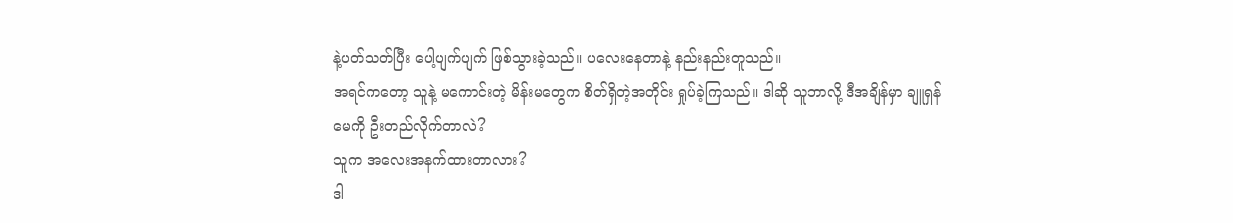နဲ့ပတ်သတ်ပြီး ပေါ့ပျက်ပျက် ဖြစ်သွားခဲ့သည်။ ပလေးနေတာနဲ့ နည်းနည်းတူသည်။
အရင်ကတော့ သူနဲ့ မကောင်းတဲ့ မိန်းမတွေက စိတ်ရှိတဲ့အတိုင်း ရှုပ်ခဲ့ကြသည်။ ဒါဆို သူဘာလို့ ဒီအချိန်မှာ ချူရှန်မေကို ဦးတည်လိုက်တာလဲ?
သူက အလေးအနက်ထားတာလား?
ဒါ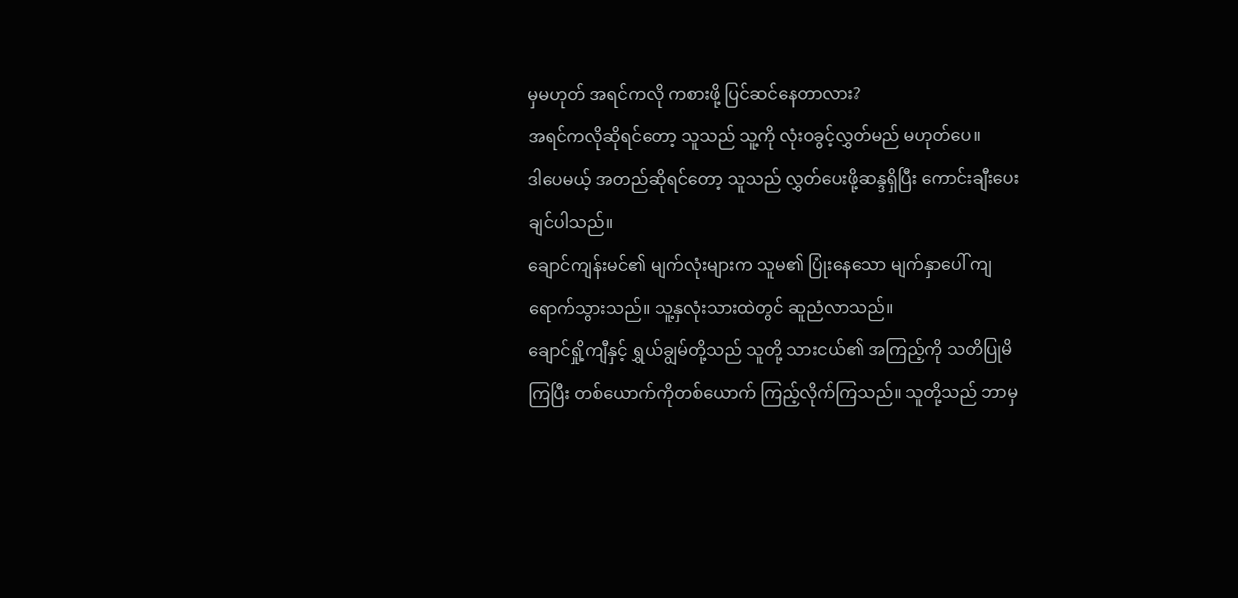မှမဟုတ် အရင်ကလို ကစားဖို့ ပြင်ဆင်နေတာလား?
အရင်ကလိုဆိုရင်တော့ သူသည် သူ့ကို လုံးဝခွင့်လွှတ်မည် မဟုတ်ပေ။
ဒါပေမယ့် အတည်ဆိုရင်တော့ သူသည် လွှတ်ပေးဖို့ဆန္ဒရှိပြီး ကောင်းချီးပေးချင်ပါသည်။
ချောင်ကျန်းမင်၏ မျက်လုံးများက သူမ၏ ပြုံးနေသော မျက်နှာပေါ် ကျရောက်သွားသည်။ သူ့နှလုံးသားထဲတွင် ဆူညံလာသည်။
ချောင်ရှို့ကျီနှင့် ရွှယ်ချွမ်တို့သည် သူတို့ သားငယ်၏ အကြည့်ကို သတိပြုမိကြပြီး တစ်ယောက်ကိုတစ်ယောက် ကြည့်လိုက်ကြသည်။ သူတို့သည် ဘာမှ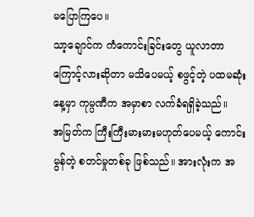မပြောကြပေ။
သာ့ချောင်က ကံကောင်းခြင်းတွေ ယူလာတာကြောင့်လားဆိုတာ မသိပေမယ့် စဖွင့်တဲ့ ပထမဆုံးနေ့မှာ ကုမ္ပဏီက အမှာစာ လက်ခံရရှိခဲ့သည်။
အမြတ်က ကြီးကြီးမားမားမဟုတ်ပေမယ့် ကောင်းမွန်တဲ့ စတင်မှုတစ်ခု ဖြစ်သည်။ အားလုံးက အ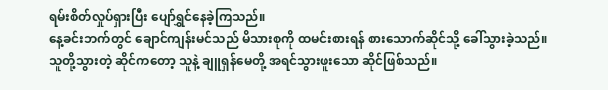ရမ်းစိတ်လှုပ်ရှားပြီး ပျော်ရွှင်နေခဲ့ကြသည်။
နေ့ခင်းဘက်တွင် ချောင်ကျန်းမင်သည် မိသားစုကို ထမင်းစားရန် စားသောက်ဆိုင်သို့ ခေါ်သွားခဲ့သည်။
သူတို့သွားတဲ့ ဆိုင်ကတော့ သူနဲ့ ချူရှန်မေတို့ အရင်သွားဖူးသော ဆိုင်ဖြစ်သည်။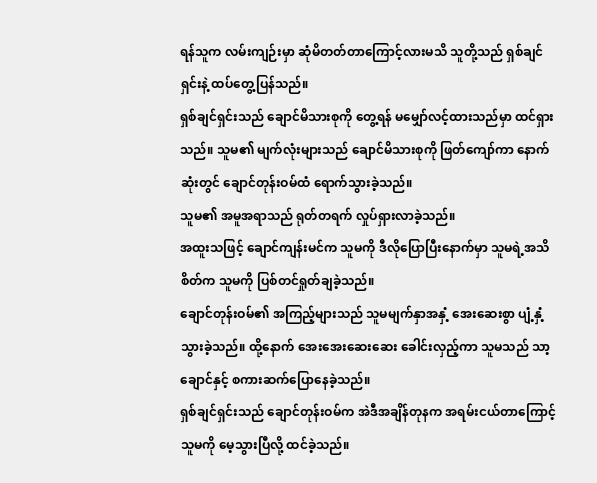ရန်သူက လမ်းကျဉ်းမှာ ဆုံမိတတ်တာကြောင့်လားမသိ သူတို့သည် ရှစ်ချင်ရှင်းနဲ့ ထပ်တွေ့ပြန်သည်။
ရှစ်ချင်ရှင်းသည် ချောင်မိသားစုကို တွေ့ရန် မမျှော်လင့်ထားသည်မှာ ထင်ရှားသည်။ သူမ၏ မျက်လုံးများသည် ချောင်မိသားစုကို ဖြတ်ကျော်ကာ နောက်ဆုံးတွင် ချောင်တုန်းဝမ်ထံ ရောက်သွားခဲ့သည်။
သူမ၏ အမူအရာသည် ရုတ်တရက် လှုပ်ရှားလာခဲ့သည်။
အထူးသဖြင့် ချောင်ကျန်းမင်က သူမကို ဒီလိုပြောပြီးနောက်မှာ သူမရဲ့အသိစိတ်က သူမကို ပြစ်တင်ရှုတ်ချခဲ့သည်။
ချောင်တုန်းဝမ်၏ အကြည့်များသည် သူမမျက်နှာအနှံ့ အေးဆေးစွာ ပျံ့နှံ့သွားခဲ့သည်။ ထို့နောက် အေးအေးဆေးဆေး ခေါင်းလှည့်ကာ သူမသည် သာ့ချောင်နှင့် စကားဆက်ပြောနေခဲ့သည်။
ရှစ်ချင်ရှင်းသည် ချောင်တုန်းဝမ်က အဲဒီအချိန်တုနက အရမ်းငယ်တာကြောင့် သူမကို မေ့သွားပြီလို့ ထင်ခဲ့သည်။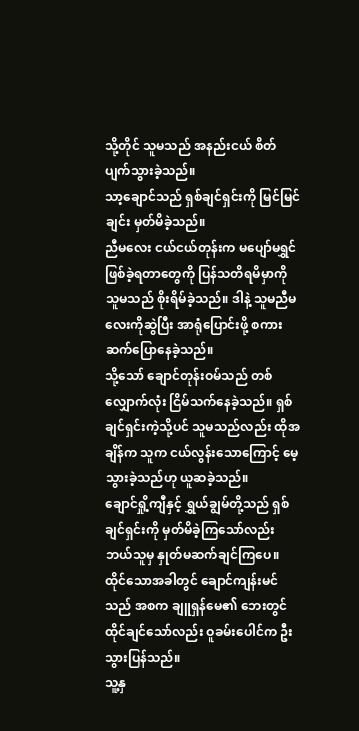သို့တိုင် သူမသည် အနည်းငယ် စိတ်ပျက်သွားခဲ့သည်။
သာ့ချောင်သည် ရှစ်ချင်ရှင်းကို မြင်မြင်ချင်း မှတ်မိခဲ့သည်။
ညီမလေး ငယ်ငယ်တုန်းက မပျော်မရွှင်ဖြစ်ခဲ့ရတာတွေကို ပြန်သတိရမိမှာကို သူမသည် စိုးရိမ်ခဲ့သည်။ ဒါနဲ့ သူမညီမလေးကိုဆွဲပြီး အာရုံပြောင်းဖို့ စကားဆက်ပြောနေခဲ့သည်။
သို့သော် ချောင်တုန်းဝမ်သည် တစ်လျှောက်လုံး ငြိမ်သက်နေခဲ့သည်။ ရှစ်ချင်ရှင်းကဲ့သို့ပင် သူမသည်လည်း ထိုအချိန်က သူက ငယ်လွန်းသောကြောင့် မေ့သွားခဲ့သည်ဟု ယူဆခဲ့သည်။
ချောင်ရှို့ကျီနှင့် ရွှယ်ချွမ်တို့သည် ရှစ်ချင်ရှင်းကို မှတ်မိခဲ့ကြသော်လည်း ဘယ်သူမှ နှုတ်မဆက်ချင်ကြပေ။
ထိုင်သောအခါတွင် ချောင်ကျန်းမင်သည် အစက ချူရှန်မေ၏ ဘေးတွင် ထိုင်ချင်သော်လည်း ဝူခမ်းပေါင်က ဦးသွားပြန်သည်။
သူ့နှ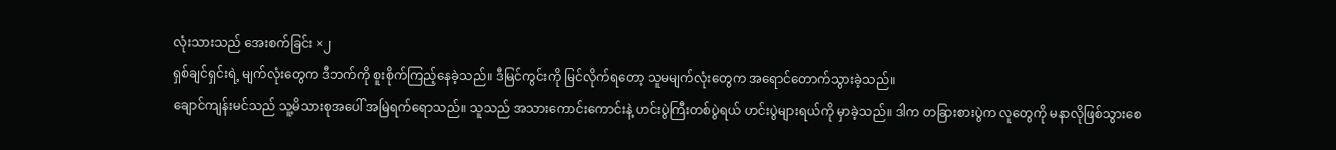လုံးသားသည် အေးစက်ခြင်း ×၂
ရှစ်ချင်ရှင်းရဲ့ မျက်လုံးတွေက ဒီဘက်ကို စူးစိုက်ကြည့်နေခဲ့သည်။ ဒီမြင်ကွင်းကို မြင်လိုက်ရတော့ သူမမျက်လုံးတွေက အရောင်တောက်သွားခဲ့သည်။
ချောင်ကျန်းမင်သည် သူ့မိသားစုအပေါ် အမြဲရက်ရောသည်။ သူသည် အသားကောင်းကောင်းနဲ့ ဟင်းပွဲကြီးတစ်ပွဲရယ် ဟင်းပွဲများရယ်ကို မှာခဲ့သည်။ ဒါက တခြားစားပွဲက လူတွေကို မနာလိုဖြစ်သွားစေ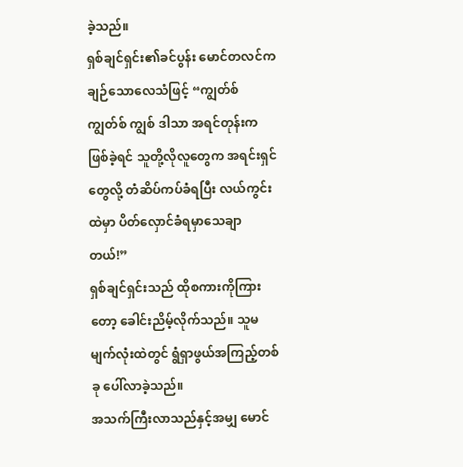ခဲ့သည်။
ရှစ်ချင်ရှင်း၏ခင်ပွန်း မောင်တလင်က ချဉ်သောလေသံဖြင့် “ကျွတ်စ် ကျွတ်စ် ကျွစ် ဒါသာ အရင်တုန်းကဖြစ်ခဲ့ရင် သူတို့လိုလူတွေက အရင်းရှင်တွေလို့ တံဆိပ်ကပ်ခံရပြီး လယ်ကွင်းထဲမှာ ပိတ်လှောင်ခံရမှာသေချာတယ်!”
ရှစ်ချင်ရှင်းသည် ထိုစကားကိုကြားတော့ ခေါင်းညိမ့်လိုက်သည်။ သူမမျက်လုံးထဲတွင် ရွံရှာဖွယ်အကြည့်တစ်ခု ပေါ်လာခဲ့သည်။
အသက်ကြီးလာသည်နှင့်အမျှ မောင်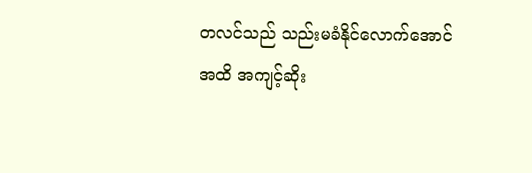တလင်သည် သည်းမခံနိုင်လောက်အောင်အထိ အကျင့်ဆိုး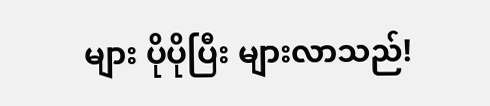များ ပိုပိုပြီး များလာသည်!